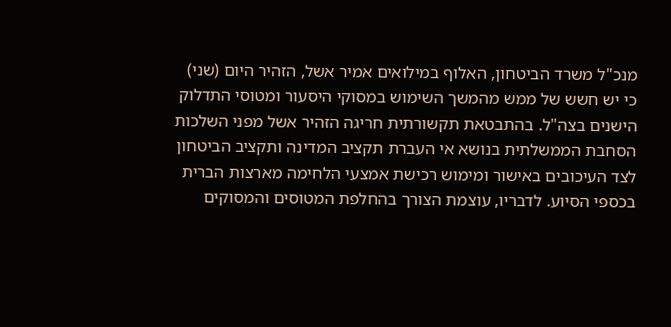מנכ"ל משרד הביטחון, האלוף במילואים אמיר אשל, הזהיר היום (שני) כי יש חשש של ממש מהמשך השימוש במסוקי היסעור ומטוסי התדלוק הישנים בצה"ל. בהתבטאת תקשורתית חריגה הזהיר אשל מפני השלכות הסחבת הממשלתית בנושא אי העברת תקציב המדינה ותקציב הביטחון לצד העיכובים באישור ומימוש רכישת אמצעי הלחימה מארצות הברית בכספי הסיוע. לדבריו, עוצמת הצורך בהחלפת המטוסים והמסוקים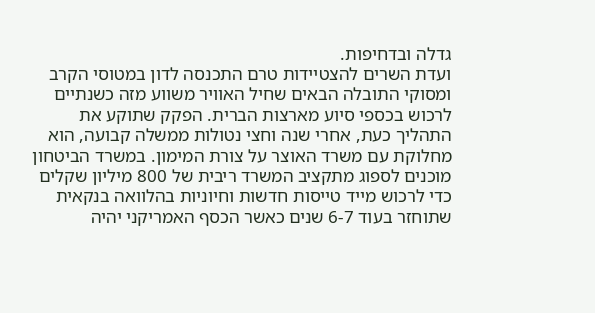גדלה ובדחיפות.
ועדת השרים להצטיידות טרם התכנסה לדון במטוסי הקרב ומסוקי התובלה הבאים שחיל האוויר משווע מזה כשנתיים לרכוש בכספי סיוע מארצות הברית. הפקק שתוקע את התהליך כעת, אחרי שנה וחצי נטולות ממשלה קבועה, הוא מחלוקת עם משרד האוצר על צורת המימון. במשרד הביטחון מוכנים לספוג מתקציב המשרד ריבית של 800 מיליון שקלים כדי לרכוש מייד טייסות חדשות וחיוניות בהלוואה בנקאית שתוחזר בעוד 6-7 שנים כאשר הכסף האמריקני יהיה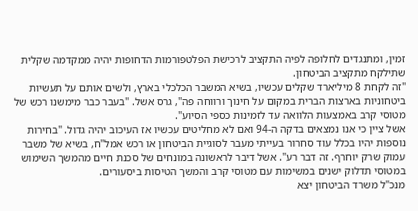זמין, ומתנגדים לחלופה לפיה התקציב לרכישת הפלטפורמות הדחופות יהיה ממקדמה שקלית שתילקח מתקציב הביטחון.
"זה לקחת 8 מיליארד שקלים עכשיו, בשיא המשבר הכלכלי בארץ, ולשים אותם על תעשיות ביטחוניות בארצות הברית במקום על חינוך ורווחה פה", גרס אשל. "בעבר כבר מימשנו רכש של מטוסי קרב באמצעות הלוואה עד לזמינות כספי הסיוע".
אשל ציין כי אנו נמצאים בדקה ה-94 ואם לא מחליטים עכשיו אז העיכוב יהיה גדול. "בחירות נוספות יהיו בכלל עוד סחרור בעייתי מעבר לסוגיית הביטחון או רכש אמל"ח, בשיא של משבר עמוק שרק יוחרף. זה דבר רע". אשל דיבר לראשונה במונחים של סכנת חיים מהמשך השימוש במטוסי תדלוק ישנים במשימות עם מטוסי קרב והמשך הטיסות ביסעורים.
מנכ"ל משרד הביטחון יצא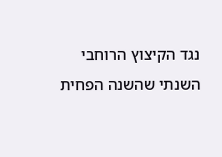נגד הקיצוץ הרוחבי השנתי שהשנה הפחית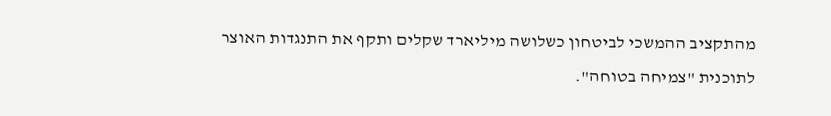מהתקציב ההמשכי לביטחון כשלושה מיליארד שקלים ותקף את התנגדות האוצר לתוכנית "צמיחה בטוחה".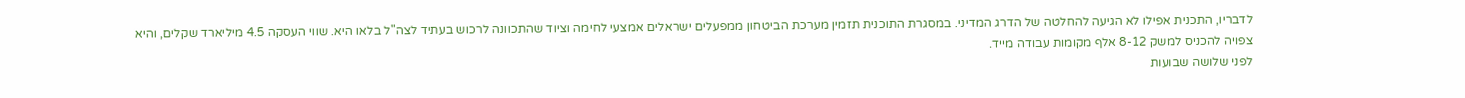לדבריו, התכנית אפילו לא הגיעה להחלטה של הדרג המדיני. במסגרת התוכנית תזמין מערכת הביטחון ממפעלים ישראלים אמצעי לחימה וציוד שהתכוונה לרכוש בעתיד לצה"ל בלאו היא. שווי העסקה 4.5 מיליארד שקלים, והיא צפויה להכניס למשק 8-12 אלף מקומות עבודה מייד.
לפני שלושה שבועות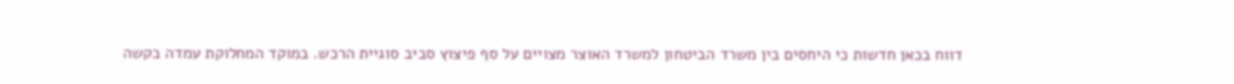דווח בכאן חדשות כי היחסים בין משרד הביטחון למשרד האוצר מצויים על סף פיצוץ סביב סוגיית הרכש. במוקד המחלוקת עמדה בקשה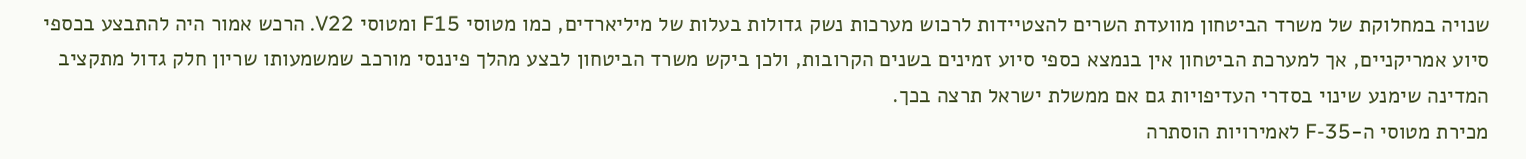שנויה במחלוקת של משרד הביטחון מוועדת השרים להצטיידות לרכוש מערכות נשק גדולות בעלות של מיליארדים, כמו מטוסי F15 ומטוסי V22. הרכש אמור היה להתבצע בכספי סיוע אמריקניים, אך למערכת הביטחון אין בנמצא כספי סיוע זמינים בשנים הקרובות, ולכן ביקש משרד הביטחון לבצע מהלך פיננסי מורכב שמשמעותו שריון חלק גדול מתקציב המדינה שימנע שינוי בסדרי העדיפויות גם אם ממשלת ישראל תרצה בכך.
מכירת מטוסי ה-F-35 לאמירויות הוסתרה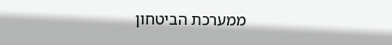ממערכת הביטחון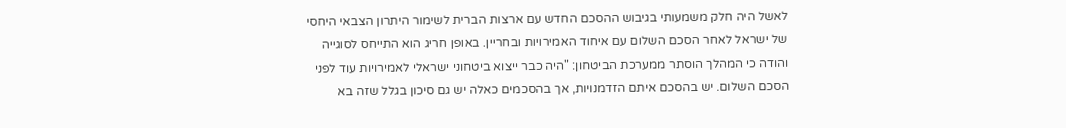לאשל היה חלק משמעותי בגיבוש ההסכם החדש עם ארצות הברית לשימור היתרון הצבאי היחסי של ישראל לאחר הסכם השלום עם איחוד האמירויות ובחריין. באופן חריג הוא התייחס לסוגייה והודה כי המהלך הוסתר ממערכת הביטחון: "היה כבר ייצוא ביטחוני ישראלי לאמירויות עוד לפני הסכם השלום. יש בהסכם איתם הזדמנויות, אך בהסכמים כאלה יש גם סיכון בגלל שזה בא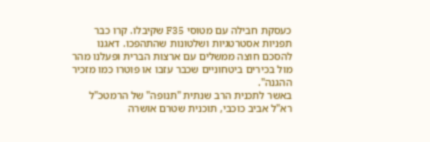כעסקת חבילה עם מטוסי F35 שקיבלו. קרו כבר תפניות אסטרטגיות ושלטונות שהתהפכו. דאגנו להסכם חוצה ממשלים עם ארצות הברית ופעלנו מהר מול בכירים ביטחוניים שכבר עזבו או פוטרו כמו מזכיר ההגנה".
באשר לתכנית הרב שנתית "תנופה" של הרמטכ"ל רא"ל אביב כוכבי, תוכנית שטרם אושרה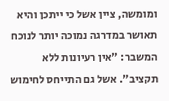ומומשה, ציין אשל כי ייתכן והיא תאושר במדרגה נמוכה יותר לנוכח המשבר: "אין רעיונות ללא תקציב". אשל גם התייחס לחימוש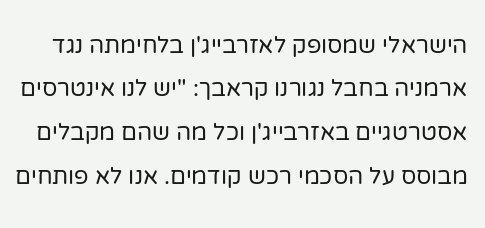הישראלי שמסופק לאזרבייג'ן בלחימתה נגד ארמניה בחבל נגורנו קראבך: "יש לנו אינטרסים אסטרטגיים באזרבייג'ן וכל מה שהם מקבלים מבוסס על הסכמי רכש קודמים. אנו לא פותחים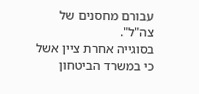עבורם מחסנים של צה"ל".
בסוגייה אחרת ציין אשל כי במשרד הביטחון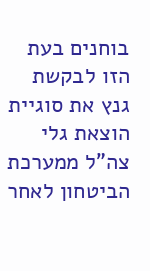בוחנים בעת הזו לבקשת גנץ את סוגיית הוצאת גלי צה"ל ממערכת הביטחון לאחר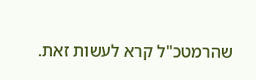שהרמטכ"ל קרא לעשות זאת.